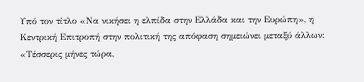Υπό τον τίτλο «Να νικήσει η ελπίδα στην Ελλάδα και την Ευρώπη», η Κεντρική Επιτροπή στην πολιτική της απόφαση σημειώνει μεταξύ άλλων:
«Τέσσερις μήνες τώρα,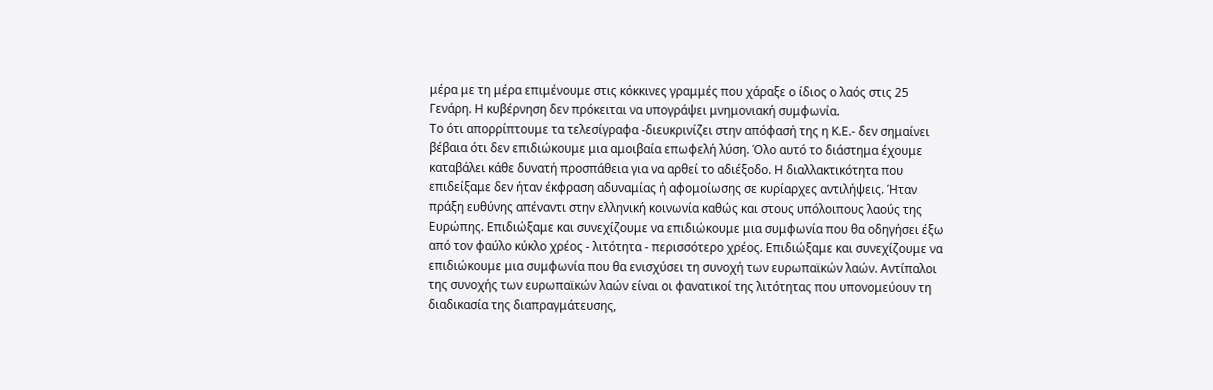μέρα με τη μέρα επιμένουμε στις κόκκινες γραμμές που χάραξε ο ίδιος ο λαός στις 25 Γενάρη. Η κυβέρνηση δεν πρόκειται να υπογράψει μνημονιακή συμφωνία.
Το ότι απορρίπτουμε τα τελεσίγραφα -διευκρινίζει στην απόφασή της η Κ.Ε.- δεν σημαίνει βέβαια ότι δεν επιδιώκουμε μια αμοιβαία επωφελή λύση. Όλο αυτό το διάστημα έχουμε καταβάλει κάθε δυνατή προσπάθεια για να αρθεί το αδιέξοδο. Η διαλλακτικότητα που επιδείξαμε δεν ήταν έκφραση αδυναμίας ή αφομοίωσης σε κυρίαρχες αντιλήψεις. Ήταν πράξη ευθύνης απέναντι στην ελληνική κοινωνία καθώς και στους υπόλοιπους λαούς της Ευρώπης. Επιδιώξαμε και συνεχίζουμε να επιδιώκουμε μια συμφωνία που θα οδηγήσει έξω από τον φαύλο κύκλο χρέος - λιτότητα - περισσότερο χρέος. Επιδιώξαμε και συνεχίζουμε να επιδιώκουμε μια συμφωνία που θα ενισχύσει τη συνοχή των ευρωπαϊκών λαών. Αντίπαλοι της συνοχής των ευρωπαϊκών λαών είναι οι φανατικοί της λιτότητας που υπονομεύουν τη διαδικασία της διαπραγμάτευσης,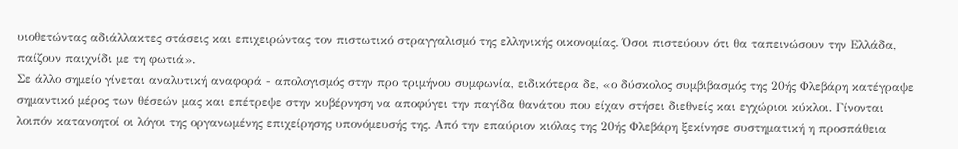υιοθετώντας αδιάλλακτες στάσεις και επιχειρώντας τον πιστωτικό στραγγαλισμό της ελληνικής οικονομίας. Όσοι πιστεύουν ότι θα ταπεινώσουν την Ελλάδα, παίζουν παιχνίδι με τη φωτιά».
Σε άλλο σημείο γίνεται αναλυτική αναφορά - απολογισμός στην προ τριμήνου συμφωνία, ειδικότερα δε, «ο δύσκολος συμβιβασμός της 20ής Φλεβάρη κατέγραψε σημαντικό μέρος των θέσεών μας και επέτρεψε στην κυβέρνηση να αποφύγει την παγίδα θανάτου που είχαν στήσει διεθνείς και εγχώριοι κύκλοι. Γίνονται λοιπόν κατανοητοί οι λόγοι της οργανωμένης επιχείρησης υπονόμευσής της. Από την επαύριον κιόλας της 20ής Φλεβάρη ξεκίνησε συστηματική η προσπάθεια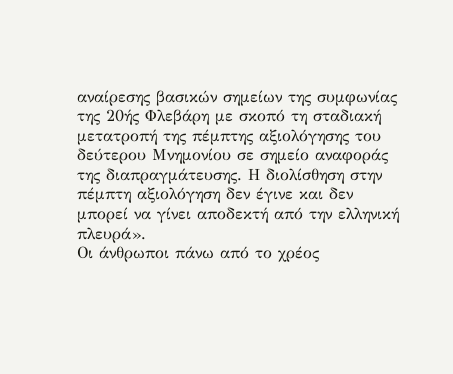αναίρεσης βασικών σημείων της συμφωνίας της 20ής Φλεβάρη με σκοπό τη σταδιακή μετατροπή της πέμπτης αξιολόγησης του δεύτερου Μνημονίου σε σημείο αναφοράς της διαπραγμάτευσης. Η διολίσθηση στην πέμπτη αξιολόγηση δεν έγινε και δεν μπορεί να γίνει αποδεκτή από την ελληνική πλευρά».
Οι άνθρωποι πάνω από το χρέος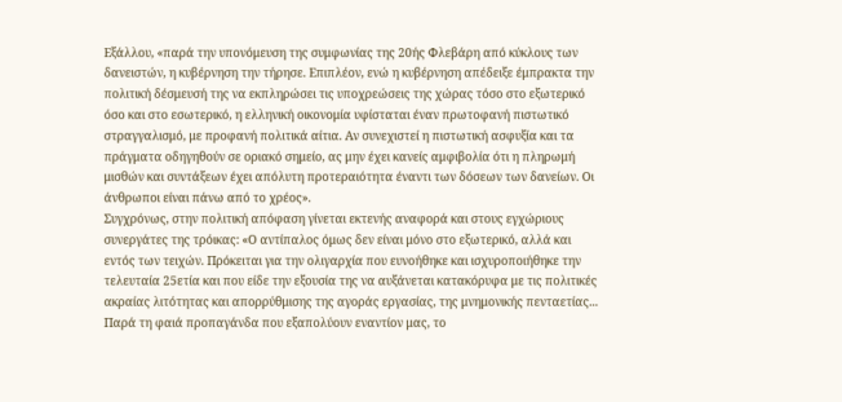Εξάλλου, «παρά την υπονόμευση της συμφωνίας της 20ής Φλεβάρη από κύκλους των δανειστών, η κυβέρνηση την τήρησε. Επιπλέον, ενώ η κυβέρνηση απέδειξε έμπρακτα την πολιτική δέσμευσή της να εκπληρώσει τις υποχρεώσεις της χώρας τόσο στο εξωτερικό όσο και στο εσωτερικό, η ελληνική οικονομία υφίσταται έναν πρωτοφανή πιστωτικό στραγγαλισμό, με προφανή πολιτικά αίτια. Αν συνεχιστεί η πιστωτική ασφυξία και τα πράγματα οδηγηθούν σε οριακό σημείο, ας μην έχει κανείς αμφιβολία ότι η πληρωμή μισθών και συντάξεων έχει απόλυτη προτεραιότητα έναντι των δόσεων των δανείων. Οι άνθρωποι είναι πάνω από το χρέος».
Συγχρόνως, στην πολιτική απόφαση γίνεται εκτενής αναφορά και στους εγχώριους συνεργάτες της τρόικας: «Ο αντίπαλος όμως δεν είναι μόνο στο εξωτερικό, αλλά και εντός των τειχών. Πρόκειται για την ολιγαρχία που ευνοήθηκε και ισχυροποιήθηκε την τελευταία 25ετία και που είδε την εξουσία της να αυξάνεται κατακόρυφα με τις πολιτικές ακραίας λιτότητας και απορρύθμισης της αγοράς εργασίας, της μνημονικής πενταετίας...
Παρά τη φαιά προπαγάνδα που εξαπολύουν εναντίον μας, το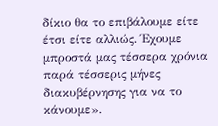δίκιο θα το επιβάλουμε είτε έτσι είτε αλλιώς. Έχουμε μπροστά μας τέσσερα χρόνια παρά τέσσερις μήνες διακυβέρνησης για να το κάνουμε».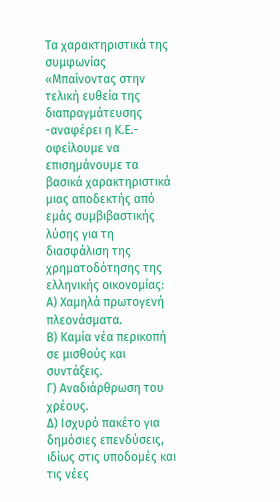Τα χαρακτηριστικά της συμφωνίας
«Μπαίνοντας στην τελική ευθεία της διαπραγμάτευσης -αναφέρει η Κ.Ε.- οφείλουμε να επισημάνουμε τα βασικά χαρακτηριστικά μιας αποδεκτής από εμάς συμβιβαστικής λύσης για τη διασφάλιση της χρηματοδότησης της ελληνικής οικονομίας:
Α) Χαμηλά πρωτογενή πλεονάσματα.
Β) Καμία νέα περικοπή σε μισθούς και συντάξεις.
Γ) Αναδιάρθρωση του χρέους.
Δ) Ισχυρό πακέτο για δημόσιες επενδύσεις, ιδίως στις υποδομές και τις νέες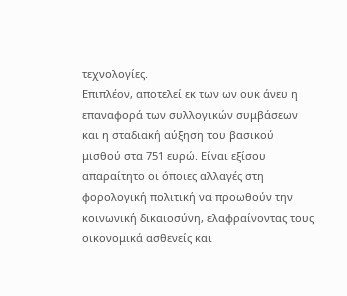τεχνολογίες.
Επιπλέον, αποτελεί εκ των ων ουκ άνευ η επαναφορά των συλλογικών συμβάσεων και η σταδιακή αύξηση του βασικού μισθού στα 751 ευρώ. Είναι εξίσου απαραίτητο οι όποιες αλλαγές στη φορολογική πολιτική να προωθούν την κοινωνική δικαιοσύνη, ελαφραίνοντας τους οικονομικά ασθενείς και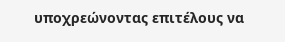υποχρεώνοντας επιτέλους να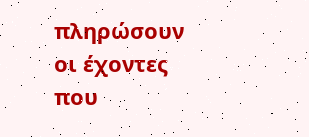πληρώσουν οι έχοντες που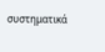συστηματικά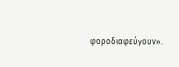φοροδιαφεύγουν».